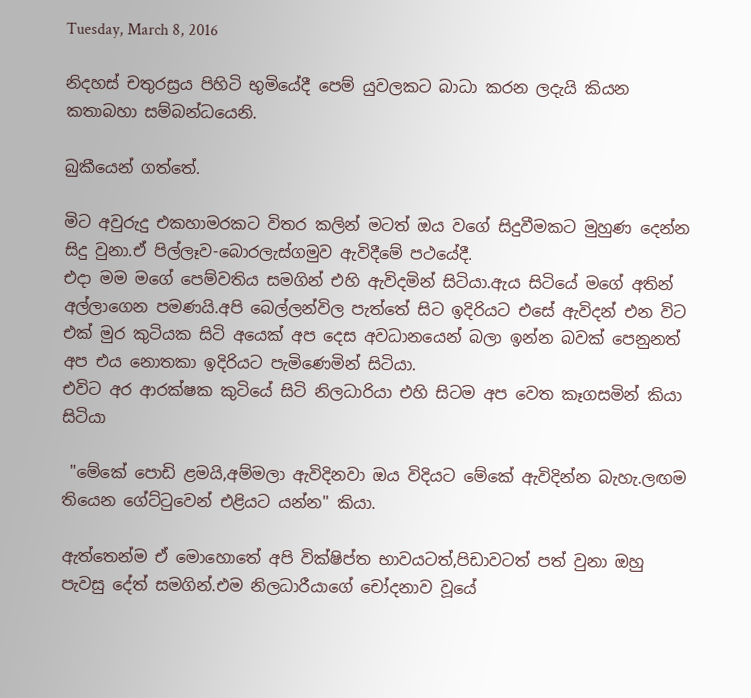Tuesday, March 8, 2016

නිදහස් චතුරස්‍රය පිහිටි භුමියේදී පෙම් යුවලකට බාධා කරන ලදැයි කියන කතාබහා සම්බන්ධයෙනි.

බුකීයෙන් ගත්තේ.

මිට අවුරුදු එකහාමරකට විතර කලින් මටත් ඔය වගේ සිදුවීමකට මුහුණ දෙන්න සිදු වුනා.ඒ පිල්ලෑව-බොරලැස්ගමුව ඇවිදීමේ පථයේදී.
එදා මම මගේ පෙම්වතිය සමගින් එහි ඇවිදමින් සිටියා.ඇය සිටියේ මගේ අතින් අල්ලාගෙන පමණයි.අපි බෙල්ලන්විල පැත්තේ සිට ඉදිරියට එසේ ඇවිදන් එන විට එක් මුර කුටියක සිටි අයෙක් අප දෙස අවධානයෙන් බලා ඉන්න බවක් පෙනුනත් අප එය නොතකා ඉදිරියට පැමිණෙමින් සිටියා.
එවිට අර ආරක්ෂක කුටියේ සිටි නිලධාරියා එහි සිටම අප වෙත කෑගසමින් කියා සිටියා

 "මේකේ පොඩි ළමයි,අම්මලා ඇවිදිනවා ඔය විදියට මේකේ ඇවිදින්න බැහැ.ලඟම තියෙන ගේට්ටුවෙන් එළියට යන්න" කියා.

ඇත්තෙන්ම ඒ මොහොතේ අපි වික්ෂිප්ත භාවයටත්,පිඩාවටත් පත් වුනා ඔහු පැවසු දේත් සමගින්.එම නිලධාරීයාගේ චෝදනාව වූයේ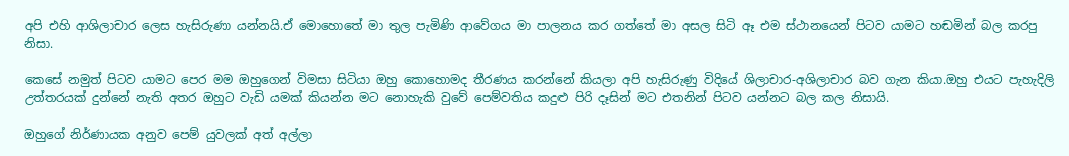අපි එහි ආශිලාචාර ලෙස හැසිරුණා යන්නයි.ඒ මොහොතේ මා තුල පැමිණි ආවේගය මා පාලනය කර ගත්තේ මා අසල සිටි ඈ එම ස්ථානයෙන් පිටව යාමට හඬමින් බල කරපු නිසා.

කෙසේ නමුත් පිටව යාමට පෙර මම ඔහුගෙන් විමසා සිටියා ඔහු කොහොමද තීරණය කරන්නේ කියලා අපි හැසිරුණු විදියේ ශිලාචාර-අශිලාචාර බව ගැන කියා.ඔහු එයට පැහැදිලි උත්තරයක් දුන්නේ නැති අතර ඔහුට වැඩි යමක් කියන්න මට නොහැකි වුවේ පෙම්වතිය කදුළු පිරි දෑසින් මට එතනින් පිටව යන්නට බල කල නිසායි.

ඔහුගේ නිර්ණායක අනුව පෙම් යුවලක් අත් අල්ලා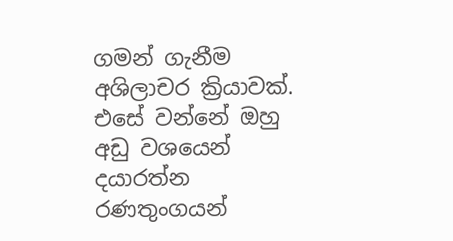ගමන් ගැනීම අශිලාචර ක්‍රියාවක්. එසේ වන්නේ ඔහු අඩු වශයෙන් දයාරත්න රණතුංගයන්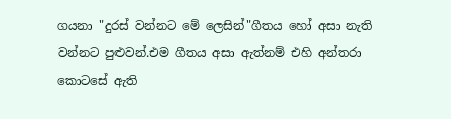ගයනා "දුරස් වන්නට මේ ලෙසින්"ගීතය හෝ අසා නැති වන්නට පුළුවන්.එම ගීතය අසා ඇත්නම් එහි අන්තරා කොටසේ ඇති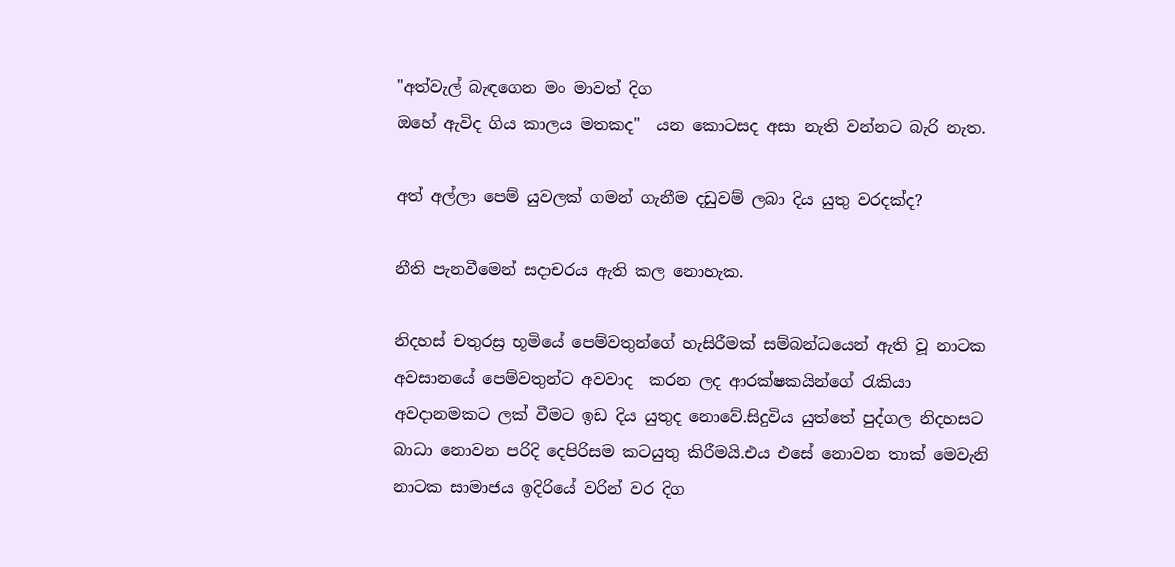"අත්වැල් බැඳගෙන මං මාවත් දිග
ඔහේ ඇවිද ගිය කාලය මතකද"  යන කොටසද අසා නැති වන්නට බැරි නැත.

අත් අල්ලා පෙම් යුවලක් ගමන් ගැනීම දඩුවම් ලබා දිය යුතු වරදක්ද?

නීති පැනවීමෙන් සදාචරය ඇති කල නොහැක.

නිදහස් චතුරස්‍ර භූමියේ පෙම්වතුන්ගේ හැසිරීමක් සම්බන්ධයෙන් ඇති වූ නාටක අවසානයේ පෙම්වතුන්ට අවවාද  කරන ලද ආරක්ෂකයින්ගේ රැකියා අවදානමකට ලක් වීමට ඉඩ දිය යුතුද නොවේ.සිදුවිය යුත්තේ පුද්ගල නිදහසට බාධා නොවන පරිදි දෙපිරිසම කටයුතු කිරීමයි.එය එසේ නොවන තාක් මෙවැනි නාටක සාමාජය ඉදිරියේ වරින් වර දිග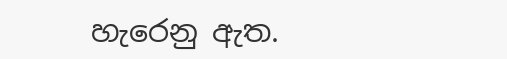හැරෙනු ඇත.